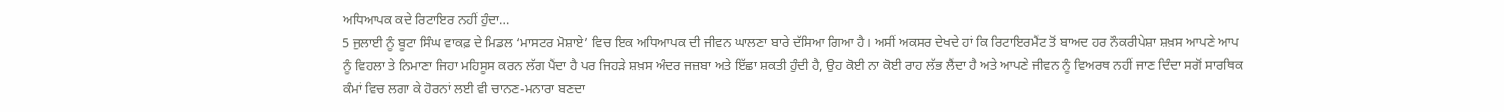ਅਧਿਆਪਕ ਕਦੇ ਰਿਟਾਇਰ ਨਹੀਂ ਹੁੰਦਾ…
5 ਜੁਲਾਈ ਨੂੰ ਬੂਟਾ ਸਿੰਘ ਵਾਕਫ਼ ਦੇ ਮਿਡਲ ‘ਮਾਸਟਰ ਮੋਸ਼ਾਏ’ ਵਿਚ ਇਕ ਅਧਿਆਪਕ ਦੀ ਜੀਵਨ ਘਾਲਣਾ ਬਾਰੇ ਦੱਸਿਆ ਗਿਆ ਹੈ। ਅਸੀਂ ਅਕਸਰ ਦੇਖਦੇ ਹਾਂ ਕਿ ਰਿਟਾਇਰਮੈਂਟ ਤੋਂ ਬਾਅਦ ਹਰ ਨੌਕਰੀਪੇਸ਼ਾ ਸ਼ਖ਼ਸ ਆਪਣੇ ਆਪ ਨੂੰ ਵਿਹਲਾ ਤੇ ਨਿਮਾਣਾ ਜਿਹਾ ਮਹਿਸੂਸ ਕਰਨ ਲੱਗ ਪੈਂਦਾ ਹੈ ਪਰ ਜਿਹੜੇ ਸ਼ਖ਼ਸ ਅੰਦਰ ਜਜ਼ਬਾ ਅਤੇ ਇੱਛਾ ਸ਼ਕਤੀ ਹੁੰਦੀ ਹੈ, ਉਹ ਕੋਈ ਨਾ ਕੋਈ ਰਾਹ ਲੱਭ ਲੈਂਦਾ ਹੈ ਅਤੇ ਆਪਣੇ ਜੀਵਨ ਨੂੰ ਵਿਅਰਥ ਨਹੀਂ ਜਾਣ ਦਿੰਦਾ ਸਗੋਂ ਸਾਰਥਿਕ ਕੰਮਾਂ ਵਿਚ ਲਗਾ ਕੇ ਹੋਰਨਾਂ ਲਈ ਵੀ ਚਾਨਣ-ਮਨਾਰਾ ਬਣਦਾ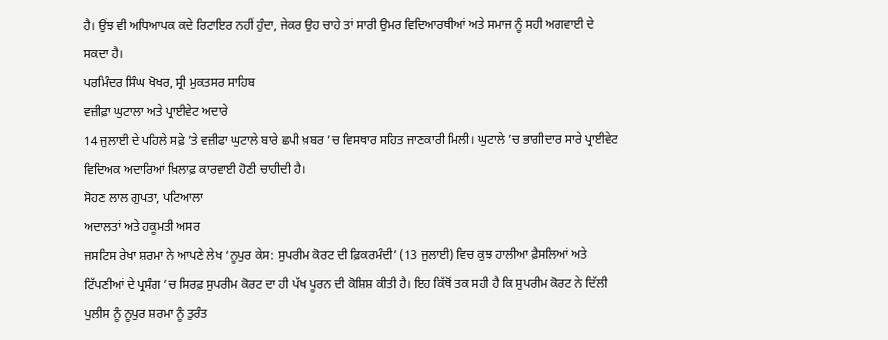ਹੈ। ਉਂਝ ਵੀ ਅਧਿਆਪਕ ਕਦੇ ਰਿਟਾਇਰ ਨਹੀਂ ਹੁੰਦਾ, ਜੇਕਰ ਉਹ ਚਾਹੇ ਤਾਂ ਸਾਰੀ ਉਮਰ ਵਿਦਿਆਰਥੀਆਂ ਅਤੇ ਸਮਾਜ ਨੂੰ ਸਹੀ ਅਗਵਾਈ ਦੇ ਸਕਦਾ ਹੈ।
ਪਰਮਿੰਦਰ ਸਿੰਘ ਖੋਖਰ, ਸ੍ਰੀ ਮੁਕਤਸਰ ਸਾਹਿਬ
ਵਜ਼ੀਫ਼ਾ ਘੁਟਾਲਾ ਅਤੇ ਪ੍ਰਾਈਵੇਟ ਅਦਾਰੇ
14 ਜੁਲਾਈ ਦੇ ਪਹਿਲੇ ਸਫ਼ੇ ’ਤੇ ਵਜ਼ੀਫਾ ਘੁਟਾਲੇ ਬਾਰੇ ਛਪੀ ਖ਼ਬਰ ’ਚ ਵਿਸਥਾਰ ਸਹਿਤ ਜਾਣਕਾਰੀ ਮਿਲੀ। ਘੁਟਾਲੇ ’ਚ ਭਾਗੀਦਾਰ ਸਾਰੇ ਪ੍ਰਾਈਵੇਟ ਵਿਦਿਅਕ ਅਦਾਰਿਆਂ ਖ਼ਿਲਾਫ਼ ਕਾਰਵਾਈ ਹੋਣੀ ਚਾਹੀਦੀ ਹੈ।
ਸੋਹਣ ਲਾਲ ਗੁਪਤਾ, ਪਟਿਆਲਾ
ਅਦਾਲਤਾਂ ਅਤੇ ਹਕੂਮਤੀ ਅਸਰ
ਜਸਟਿਸ ਰੇਖਾ ਸ਼ਰਮਾ ਨੇ ਆਪਣੇ ਲੇਖ ‘ਨੂਪੁਰ ਕੇਸ: ਸੁਪਰੀਮ ਕੋਰਟ ਦੀ ਫ਼ਿਕਰਮੰਦੀ’ (13 ਜੁਲਾਈ) ਵਿਚ ਕੁਝ ਹਾਲੀਆ ਫ਼ੈਸਲਿਆਂ ਅਤੇ ਟਿੱਪਣੀਆਂ ਦੇ ਪ੍ਰਸੰਗ ’ਚ ਸਿਰਫ਼ ਸੁਪਰੀਮ ਕੋਰਟ ਦਾ ਹੀ ਪੱਖ ਪੂਰਨ ਦੀ ਕੋਸ਼ਿਸ਼ ਕੀਤੀ ਹੈ। ਇਹ ਕਿੱਥੋਂ ਤਕ ਸਹੀ ਹੈ ਕਿ ਸੁਪਰੀਮ ਕੋਰਟ ਨੇ ਦਿੱਲੀ ਪੁਲੀਸ ਨੂੰ ਨੂਪੁਰ ਸ਼ਰਮਾ ਨੂੰ ਤੁਰੰਤ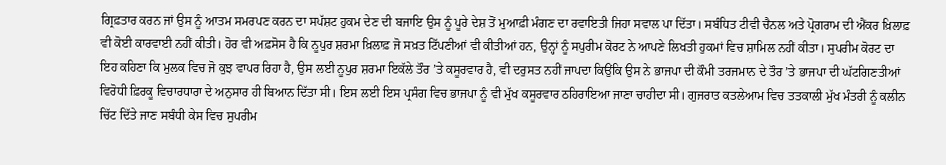ਗ੍ਰਿਫ਼ਤਾਰ ਕਰਨ ਜਾਂ ਉਸ ਨੂੰ ਆਤਮ ਸਮਰਪਣ ਕਰਨ ਦਾ ਸਪੱਸ਼ਟ ਹੁਕਮ ਦੇਣ ਦੀ ਬਜਾਇ ਉਸ ਨੂੰ ਪੂਰੇ ਦੇਸ਼ ਤੋਂ ਮੁਆਫ਼ੀ ਮੰਗਣ ਦਾ ਰਵਾਇਤੀ ਜਿਹਾ ਸਵਾਲ ਪਾ ਦਿੱਤਾ। ਸਬੰਧਿਤ ਟੀਵੀ ਚੈਨਲ ਅਤੇ ਪ੍ਰੋਗਰਾਮ ਦੀ ਐਂਕਰ ਖ਼ਿਲਾਫ਼ ਵੀ ਕੋਈ ਕਾਰਵਾਈ ਨਹੀਂ ਕੀਤੀ। ਹੋਰ ਵੀ ਅਫ਼ਸੋਸ ਹੈ ਕਿ ਨੂਪੁਰ ਸ਼ਰਮਾ ਖ਼ਿਲਾਫ਼ ਜੋ ਸਖ਼ਤ ਟਿੱਪਣੀਆਂ ਵੀ ਕੀਤੀਆਂ ਹਨ, ਉਨ੍ਹਾਂ ਨੂੰ ਸਪੁਰੀਮ ਕੋਰਟ ਨੇ ਆਪਣੇ ਲਿਖਤੀ ਹੁਕਮਾਂ ਵਿਚ ਸ਼ਾਮਿਲ ਨਹੀਂ ਕੀਤਾ। ਸੁਪਰੀਮ ਕੋਰਟ ਦਾ ਇਹ ਕਹਿਣਾ ਕਿ ਮੁਲਕ ਵਿਚ ਜੋ ਕੁਝ ਵਾਪਰ ਰਿਹਾ ਹੈ, ਉਸ ਲਈ ਨੂਪੁਰ ਸ਼ਰਮਾ ਇਕੱਲੇ ਤੌਰ ’ਤੇ ਕਸੂਰਵਾਰ ਹੈ, ਵੀ ਦਰੁਸਤ ਨਹੀਂ ਜਾਪਦਾ ਕਿਉਂਕਿ ਉਸ ਨੇ ਭਾਜਪਾ ਦੀ ਕੌਮੀ ਤਰਜਮਾਨ ਦੇ ਤੌਰ ’ਤੇ ਭਾਜਪਾ ਦੀ ਘੱਟਗਿਣਤੀਆਂ ਵਿਰੋਧੀ ਫ਼ਿਰਕੂ ਵਿਚਾਰਧਾਰਾ ਦੇ ਅਨੁਸਾਰ ਹੀ ਬਿਆਨ ਦਿੱਤਾ ਸੀ। ਇਸ ਲਈ ਇਸ ਪ੍ਰਸੰਗ ਵਿਚ ਭਾਜਪਾ ਨੂੰ ਵੀ ਮੁੱਖ ਕਸੂਰਵਾਰ ਠਹਿਰਾਇਆ ਜਾਣਾ ਚਾਹੀਦਾ ਸੀ। ਗੁਜਰਾਤ ਕਤਲੇਆਮ ਵਿਚ ਤਤਕਾਲੀ ਮੁੱਖ ਮੰਤਰੀ ਨੂੰ ਕਲੀਨ ਚਿੱਟ ਦਿੱਤੇ ਜਾਣ ਸਬੰਧੀ ਕੇਸ ਵਿਚ ਸੁਪਰੀਮ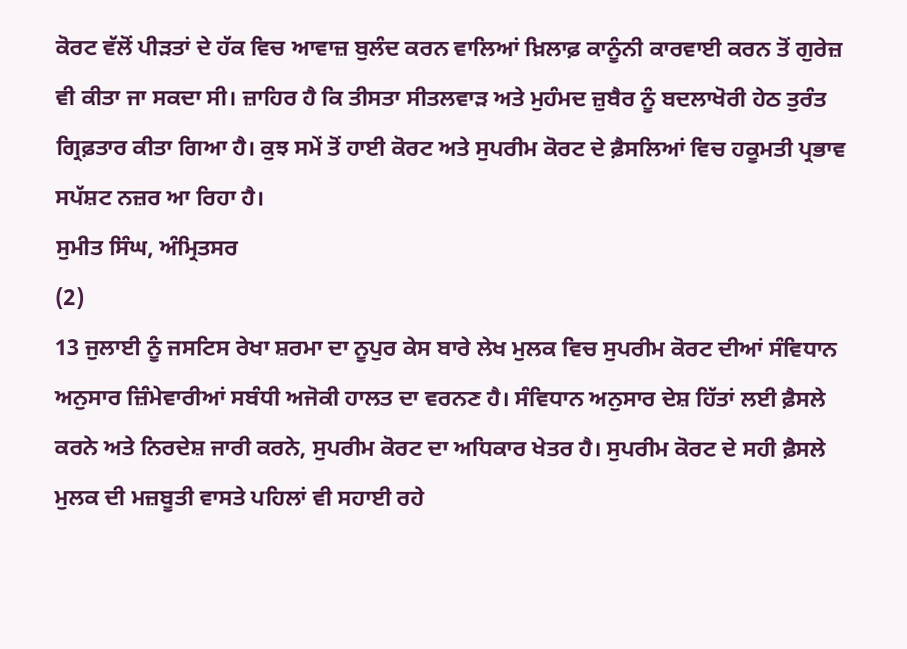ਕੋਰਟ ਵੱਲੋਂ ਪੀੜਤਾਂ ਦੇ ਹੱਕ ਵਿਚ ਆਵਾਜ਼ ਬੁਲੰਦ ਕਰਨ ਵਾਲਿਆਂ ਖ਼ਿਲਾਫ਼ ਕਾਨੂੰਨੀ ਕਾਰਵਾਈ ਕਰਨ ਤੋਂ ਗੁਰੇਜ਼ ਵੀ ਕੀਤਾ ਜਾ ਸਕਦਾ ਸੀ। ਜ਼ਾਹਿਰ ਹੈ ਕਿ ਤੀਸਤਾ ਸੀਤਲਵਾੜ ਅਤੇ ਮੁਹੰਮਦ ਜ਼ੁਬੈਰ ਨੂੰ ਬਦਲਾਖੋਰੀ ਹੇਠ ਤੁਰੰਤ ਗ੍ਰਿਫ਼ਤਾਰ ਕੀਤਾ ਗਿਆ ਹੈ। ਕੁਝ ਸਮੇਂ ਤੋਂ ਹਾਈ ਕੋਰਟ ਅਤੇ ਸੁਪਰੀਮ ਕੋਰਟ ਦੇ ਫ਼ੈਸਲਿਆਂ ਵਿਚ ਹਕੂਮਤੀ ਪ੍ਰਭਾਵ ਸਪੱਸ਼ਟ ਨਜ਼ਰ ਆ ਰਿਹਾ ਹੈ।
ਸੁਮੀਤ ਸਿੰਘ, ਅੰਮ੍ਰਿਤਸਰ
(2)
13 ਜੁਲਾਈ ਨੂੰ ਜਸਟਿਸ ਰੇਖਾ ਸ਼ਰਮਾ ਦਾ ਨੂਪੁਰ ਕੇਸ ਬਾਰੇ ਲੇਖ ਮੁਲਕ ਵਿਚ ਸੁਪਰੀਮ ਕੋਰਟ ਦੀਆਂ ਸੰਵਿਧਾਨ ਅਨੁਸਾਰ ਜ਼ਿੰਮੇਵਾਰੀਆਂ ਸਬੰਧੀ ਅਜੋਕੀ ਹਾਲਤ ਦਾ ਵਰਨਣ ਹੈ। ਸੰਵਿਧਾਨ ਅਨੁਸਾਰ ਦੇਸ਼ ਹਿੱਤਾਂ ਲਈ ਫ਼ੈਸਲੇ ਕਰਨੇ ਅਤੇ ਨਿਰਦੇਸ਼ ਜਾਰੀ ਕਰਨੇ, ਸੁਪਰੀਮ ਕੋਰਟ ਦਾ ਅਧਿਕਾਰ ਖੇਤਰ ਹੈ। ਸੁਪਰੀਮ ਕੋਰਟ ਦੇ ਸਹੀ ਫ਼ੈਸਲੇ ਮੁਲਕ ਦੀ ਮਜ਼ਬੂਤੀ ਵਾਸਤੇ ਪਹਿਲਾਂ ਵੀ ਸਹਾਈ ਰਹੇ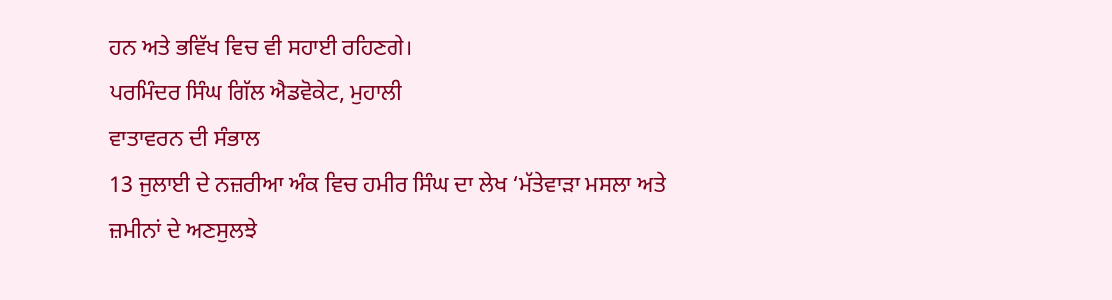ਹਨ ਅਤੇ ਭਵਿੱਖ ਵਿਚ ਵੀ ਸਹਾਈ ਰਹਿਣਗੇ।
ਪਰਮਿੰਦਰ ਸਿੰਘ ਗਿੱਲ ਐਡਵੋਕੇਟ, ਮੁਹਾਲੀ
ਵਾਤਾਵਰਨ ਦੀ ਸੰਭਾਲ
13 ਜੁਲਾਈ ਦੇ ਨਜ਼ਰੀਆ ਅੰਕ ਵਿਚ ਹਮੀਰ ਸਿੰਘ ਦਾ ਲੇਖ ‘ਮੱਤੇਵਾੜਾ ਮਸਲਾ ਅਤੇ ਜ਼ਮੀਨਾਂ ਦੇ ਅਣਸੁਲਝੇ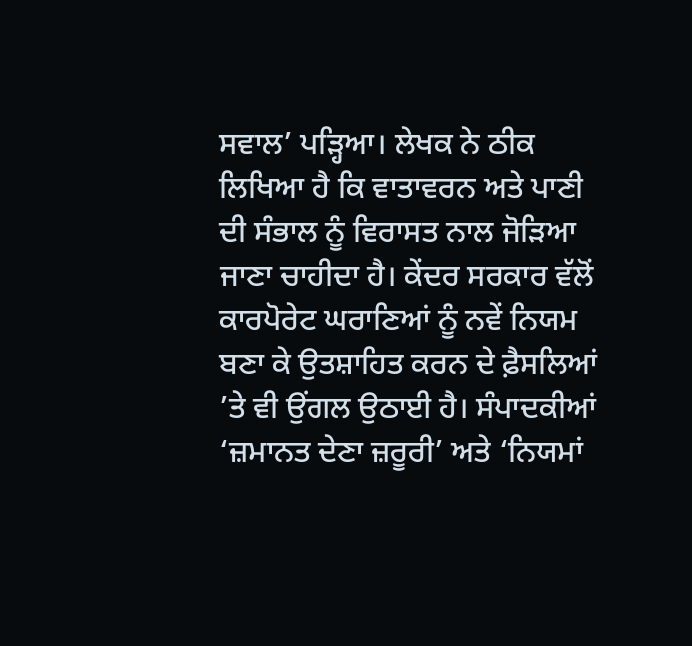ਸਵਾਲ’ ਪੜ੍ਹਿਆ। ਲੇਖਕ ਨੇ ਠੀਕ ਲਿਖਿਆ ਹੈ ਕਿ ਵਾਤਾਵਰਨ ਅਤੇ ਪਾਣੀ ਦੀ ਸੰਭਾਲ ਨੂੰ ਵਿਰਾਸਤ ਨਾਲ ਜੋੜਿਆ ਜਾਣਾ ਚਾਹੀਦਾ ਹੈ। ਕੇਂਦਰ ਸਰਕਾਰ ਵੱਲੋਂ ਕਾਰਪੋਰੇਟ ਘਰਾਣਿਆਂ ਨੂੰ ਨਵੇਂ ਨਿਯਮ ਬਣਾ ਕੇ ਉਤਸ਼ਾਹਿਤ ਕਰਨ ਦੇ ਫ਼ੈਸਲਿਆਂ ’ਤੇ ਵੀ ਉਂਗਲ ਉਠਾਈ ਹੈ। ਸੰਪਾਦਕੀਆਂ ‘ਜ਼ਮਾਨਤ ਦੇਣਾ ਜ਼ਰੂਰੀ’ ਅਤੇ ‘ਨਿਯਮਾਂ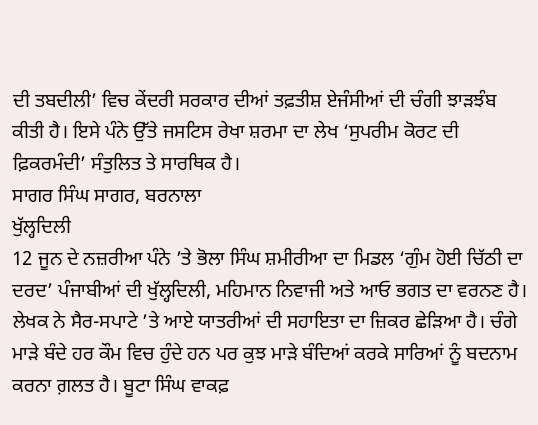ਦੀ ਤਬਦੀਲੀ’ ਵਿਚ ਕੇਂਦਰੀ ਸਰਕਾਰ ਦੀਆਂ ਤਫ਼ਤੀਸ਼ ਏਜੰਸੀਆਂ ਦੀ ਚੰਗੀ ਝਾੜਝੰਬ ਕੀਤੀ ਹੈ। ਇਸੇ ਪੰਨੇ ਉੱਤੇ ਜਸਟਿਸ ਰੇਖਾ ਸ਼ਰਮਾ ਦਾ ਲੇਖ ‘ਸੁਪਰੀਮ ਕੋਰਟ ਦੀ ਫ਼ਿਕਰਮੰਦੀ’ ਸੰਤੁਲਿਤ ਤੇ ਸਾਰਥਿਕ ਹੈ।
ਸਾਗਰ ਸਿੰਘ ਸਾਗਰ, ਬਰਨਾਲਾ
ਖੁੱਲ੍ਹਦਿਲੀ
12 ਜੂਨ ਦੇ ਨਜ਼ਰੀਆ ਪੰਨੇ ’ਤੇ ਭੋਲਾ ਸਿੰਘ ਸ਼ਮੀਰੀਆ ਦਾ ਮਿਡਲ ‘ਗੁੰਮ ਹੋਈ ਚਿੱਠੀ ਦਾ ਦਰਦ’ ਪੰਜਾਬੀਆਂ ਦੀ ਖੁੱਲ੍ਹਦਿਲੀ, ਮਹਿਮਾਨ ਨਿਵਾਜੀ ਅਤੇ ਆਓ ਭਗਤ ਦਾ ਵਰਨਣ ਹੈ। ਲੇਖਕ ਨੇ ਸੈਰ-ਸਪਾਟੇ ’ਤੇ ਆਏ ਯਾਤਰੀਆਂ ਦੀ ਸਹਾਇਤਾ ਦਾ ਜ਼ਿਕਰ ਛੇੜਿਆ ਹੈ। ਚੰਗੇ ਮਾੜੇ ਬੰਦੇ ਹਰ ਕੌਮ ਵਿਚ ਹੁੰਦੇ ਹਨ ਪਰ ਕੁਝ ਮਾੜੇ ਬੰਦਿਆਂ ਕਰਕੇ ਸਾਰਿਆਂ ਨੂੰ ਬਦਨਾਮ ਕਰਨਾ ਗ਼ਲਤ ਹੈ। ਬੂਟਾ ਸਿੰਘ ਵਾਕਫ਼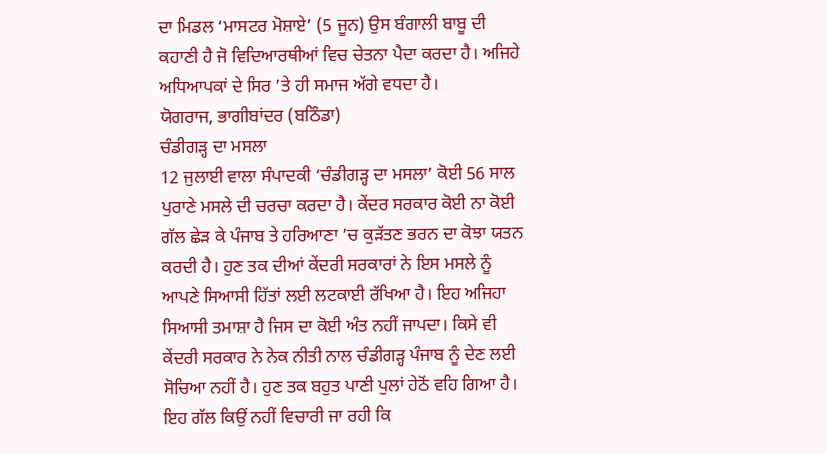ਦਾ ਮਿਡਲ ‘ਮਾਸਟਰ ਮੋਸ਼ਾਏ’ (5 ਜੂਨ) ਉਸ ਬੰਗਾਲੀ ਬਾਬੂ ਦੀ ਕਹਾਣੀ ਹੈ ਜੋ ਵਿਦਿਆਰਥੀਆਂ ਵਿਚ ਚੇਤਨਾ ਪੈਦਾ ਕਰਦਾ ਹੈ। ਅਜਿਹੇ ਅਧਿਆਪਕਾਂ ਦੇ ਸਿਰ ’ਤੇ ਹੀ ਸਮਾਜ ਅੱਗੇ ਵਧਦਾ ਹੈ।
ਯੋਗਰਾਜ, ਭਾਗੀਬਾਂਦਰ (ਬਠਿੰਡਾ)
ਚੰਡੀਗੜ੍ਹ ਦਾ ਮਸਲਾ
12 ਜੁਲਾਈ ਵਾਲਾ ਸੰਪਾਦਕੀ ‘ਚੰਡੀਗੜ੍ਹ ਦਾ ਮਸਲਾ’ ਕੋਈ 56 ਸਾਲ ਪੁਰਾਣੇ ਮਸਲੇ ਦੀ ਚਰਚਾ ਕਰਦਾ ਹੈ। ਕੇਂਦਰ ਸਰਕਾਰ ਕੋਈ ਨਾ ਕੋਈ ਗੱਲ ਛੇੜ ਕੇ ਪੰਜਾਬ ਤੇ ਹਰਿਆਣਾ ’ਚ ਕੁੜੱਤਣ ਭਰਨ ਦਾ ਕੋਝਾ ਯਤਨ ਕਰਦੀ ਹੈ। ਹੁਣ ਤਕ ਦੀਆਂ ਕੇਂਦਰੀ ਸਰਕਾਰਾਂ ਨੇ ਇਸ ਮਸਲੇ ਨੂੰ ਆਪਣੇ ਸਿਆਸੀ ਹਿੱਤਾਂ ਲਈ ਲਟਕਾਈ ਰੱਖਿਆ ਹੈ। ਇਹ ਅਜਿਹਾ ਸਿਆਸੀ ਤਮਾਸ਼ਾ ਹੈ ਜਿਸ ਦਾ ਕੋਈ ਅੰਤ ਨਹੀਂ ਜਾਪਦਾ। ਕਿਸੇ ਵੀ ਕੇਂਦਰੀ ਸਰਕਾਰ ਨੇ ਨੇਕ ਨੀਤੀ ਨਾਲ ਚੰਡੀਗੜ੍ਹ ਪੰਜਾਬ ਨੂੰ ਦੇਣ ਲਈ ਸੋਚਿਆ ਨਹੀਂ ਹੈ। ਹੁਣ ਤਕ ਬਹੁਤ ਪਾਣੀ ਪੁਲਾਂ ਹੇਠੋਂ ਵਹਿ ਗਿਆ ਹੈ। ਇਹ ਗੱਲ ਕਿਉਂ ਨਹੀਂ ਵਿਚਾਰੀ ਜਾ ਰਹੀ ਕਿ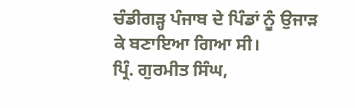ਚੰਡੀਗੜ੍ਹ ਪੰਜਾਬ ਦੇ ਪਿੰਡਾਂ ਨੂੰ ਉਜਾੜ ਕੇ ਬਣਾਇਆ ਗਿਆ ਸੀ।
ਪ੍ਰਿੰ. ਗੁਰਮੀਤ ਸਿੰਘ,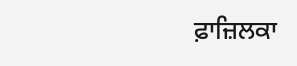ਫ਼ਾਜ਼ਿਲਕਾ